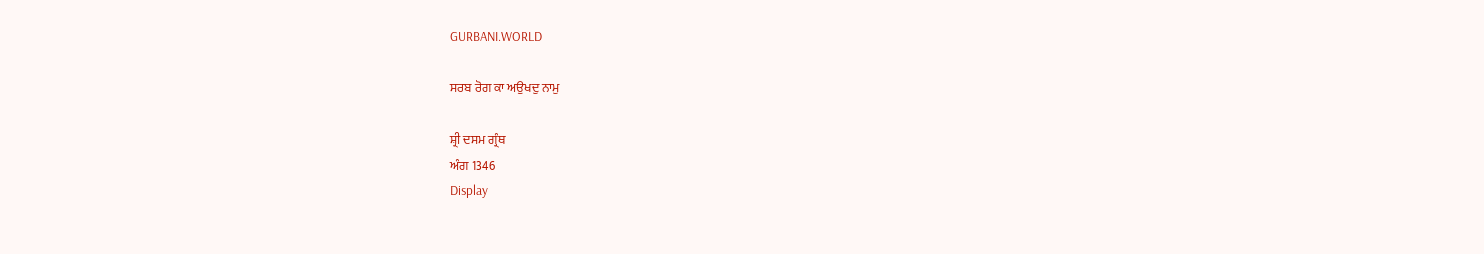GURBANI.WORLD

ਸਰਬ ਰੋਗ ਕਾ ਅਉਖਦੁ ਨਾਮੁ

ਸ਼੍ਰੀ ਦਸਮ ਗ੍ਰੰਥ
ਅੰਗ 1346
Display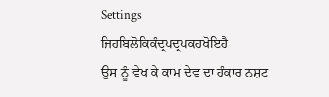Settings
ਜਿਹਬਿਲੋਕਿਕੰਦ੍ਰਪਦ੍ਰਪਕਹਖੋਇਹੈ
ਉਸ ਨੂੰ ਵੇਖ ਕੇ ਕਾਮ ਦੇਵ ਦਾ ਹੰਕਾਰ ਨਸ਼ਟ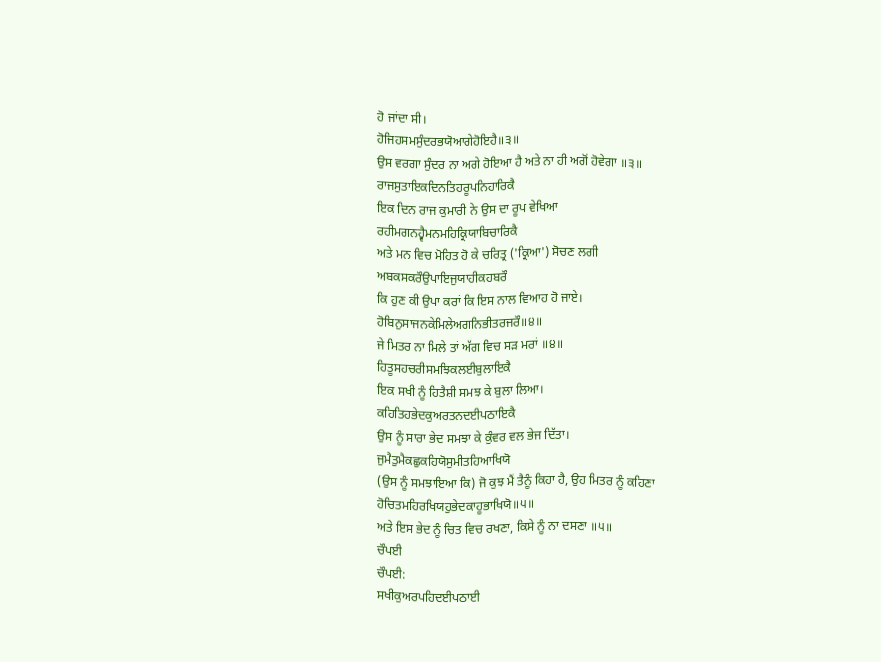ਹੋ ਜਾਂਦਾ ਸੀ।
ਹੋਜਿਹਸਮਸੁੰਦਰਭਯੋਆਗੇਹੋਇਹੈ॥੩॥
ਉਸ ਵਰਗਾ ਸੁੰਦਰ ਨਾ ਅਗੇ ਹੋਇਆ ਹੈ ਅਤੇ ਨਾ ਹੀ ਅਗੋਂ ਹੋਵੇਗਾ ॥੩॥
ਰਾਜਸੁਤਾਇਕਦਿਨਤਿਹਰੂਪਨਿਹਾਰਿਕੈ
ਇਕ ਦਿਨ ਰਾਜ ਕੁਮਾਰੀ ਨੇ ਉਸ ਦਾ ਰੂਪ ਵੇਖਿਆ
ਰਹੀਮਗਨਹ੍ਵੈਮਨਮਹਿਕ੍ਰਿਯਾਬਿਚਾਰਿਕੈ
ਅਤੇ ਮਨ ਵਿਚ ਮੋਹਿਤ ਹੋ ਕੇ ਚਰਿਤ੍ਰ ('ਕ੍ਰਿਆ') ਸੋਚਣ ਲਗੀ
ਅਬਕਸਕਰੌਉਪਾਇਜੁਯਾਹੀਕਹਬਰੌ
ਕਿ ਹੁਣ ਕੀ ਉਪਾ ਕਰਾਂ ਕਿ ਇਸ ਨਾਲ ਵਿਆਹ ਹੋ ਜਾਏ।
ਹੋਬਿਨੁਸਾਜਨਕੇਮਿਲੇਅਗਨਿਭੀਤਰਜਰੌ॥੪॥
ਜੇ ਮਿਤਰ ਨਾ ਮਿਲੇ ਤਾਂ ਅੱਗ ਵਿਚ ਸੜ ਮਰਾਂ ॥੪॥
ਹਿਤੂਸਹਚਰੀਸਮਝਿਕਲਈਬੁਲਾਇਕੈ
ਇਕ ਸਖੀ ਨੂੰ ਹਿਤੈਸ਼ੀ ਸਮਝ ਕੇ ਬੁਲਾ ਲਿਆ।
ਕਹਿਤਿਹਭੇਦਕੁਅਰਤਨਦਈਪਠਾਇਕੈ
ਉਸ ਨੂੰ ਸਾਰਾ ਭੇਦ ਸਮਝਾ ਕੇ ਕੁੰਵਰ ਵਲ ਭੇਜ ਦਿੱਤਾ।
ਜੁਮੈਤੁਮੈਕਛੁਕਹਿਯੋਸੁਮੀਤਹਿਆਖਿਯੋ
(ਉਸ ਨੂੰ ਸਮਝਾਇਆ ਕਿ) ਜੋ ਕੁਝ ਮੈਂ ਤੈਨੂੰ ਕਿਹਾ ਹੈ, ਉਹ ਮਿਤਰ ਨੂੰ ਕਹਿਣਾ
ਹੋਚਿਤਮਹਿਰਖਿਯਹੁਭੇਦਕਾਹੂਭਾਖਿਯੋ॥੫॥
ਅਤੇ ਇਸ ਭੇਦ ਨੂੰ ਚਿਤ ਵਿਚ ਰਖਣਾ, ਕਿਸੇ ਨੂੰ ਨਾ ਦਸਣਾ ॥੫॥
ਚੌਪਈ
ਚੌਪਈ:
ਸਖੀਕੁਅਰਪਹਿਦਈਪਠਾਈ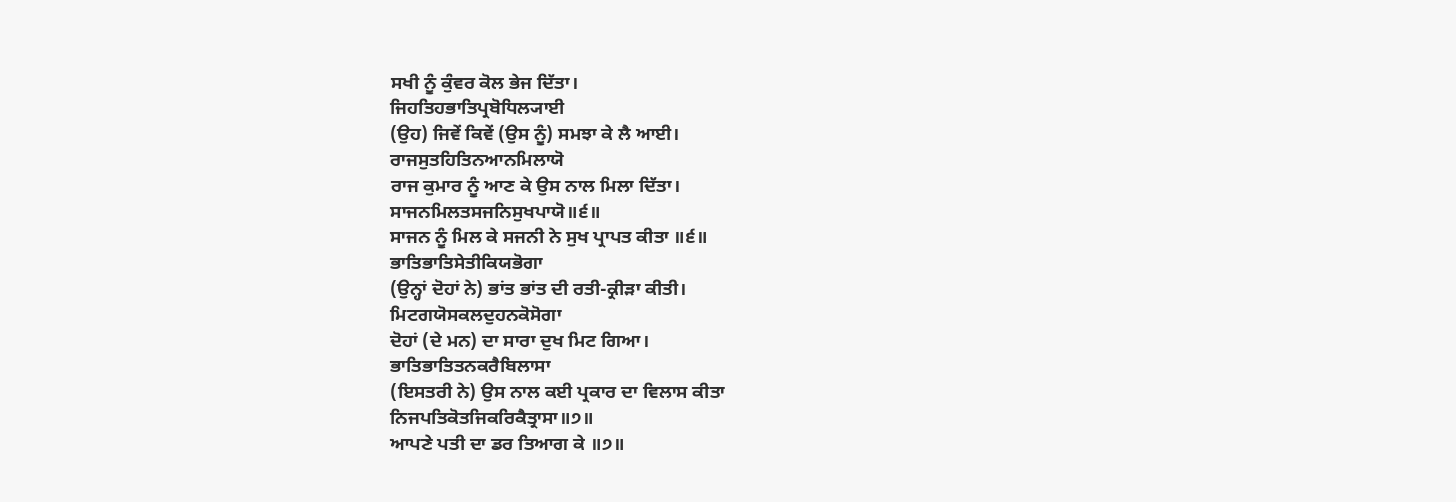ਸਖੀ ਨੂੰ ਕੁੰਵਰ ਕੋਲ ਭੇਜ ਦਿੱਤਾ।
ਜਿਹਤਿਹਭਾਤਿਪ੍ਰਬੋਧਿਲ੍ਯਾਈ
(ਉਹ) ਜਿਵੇਂ ਕਿਵੇਂ (ਉਸ ਨੂੰ) ਸਮਝਾ ਕੇ ਲੈ ਆਈ।
ਰਾਜਸੁਤਹਿਤਿਨਆਨਮਿਲਾਯੋ
ਰਾਜ ਕੁਮਾਰ ਨੂੰ ਆਣ ਕੇ ਉਸ ਨਾਲ ਮਿਲਾ ਦਿੱਤਾ।
ਸਾਜਨਮਿਲਤਸਜਨਿਸੁਖਪਾਯੋ॥੬॥
ਸਾਜਨ ਨੂੰ ਮਿਲ ਕੇ ਸਜਨੀ ਨੇ ਸੁਖ ਪ੍ਰਾਪਤ ਕੀਤਾ ॥੬॥
ਭਾਤਿਭਾਤਿਸੇਤੀਕਿਯਭੋਗਾ
(ਉਨ੍ਹਾਂ ਦੋਹਾਂ ਨੇ) ਭਾਂਤ ਭਾਂਤ ਦੀ ਰਤੀ-ਕ੍ਰੀੜਾ ਕੀਤੀ।
ਮਿਟਗਯੋਸਕਲਦੁਹਨਕੋਸੋਗਾ
ਦੋਹਾਂ (ਦੇ ਮਨ) ਦਾ ਸਾਰਾ ਦੁਖ ਮਿਟ ਗਿਆ।
ਭਾਤਿਭਾਤਿਤਨਕਰੈਬਿਲਾਸਾ
(ਇਸਤਰੀ ਨੇ) ਉਸ ਨਾਲ ਕਈ ਪ੍ਰਕਾਰ ਦਾ ਵਿਲਾਸ ਕੀਤਾ
ਨਿਜਪਤਿਕੋਤਜਿਕਰਿਕੈਤ੍ਰਾਸਾ॥੭॥
ਆਪਣੇ ਪਤੀ ਦਾ ਡਰ ਤਿਆਗ ਕੇ ॥੭॥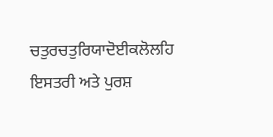ਚਤੁਰਚਤੁਰਿਯਾਦੋਈਕਲੋਲਹਿ
ਇਸਤਰੀ ਅਤੇ ਪੁਰਸ਼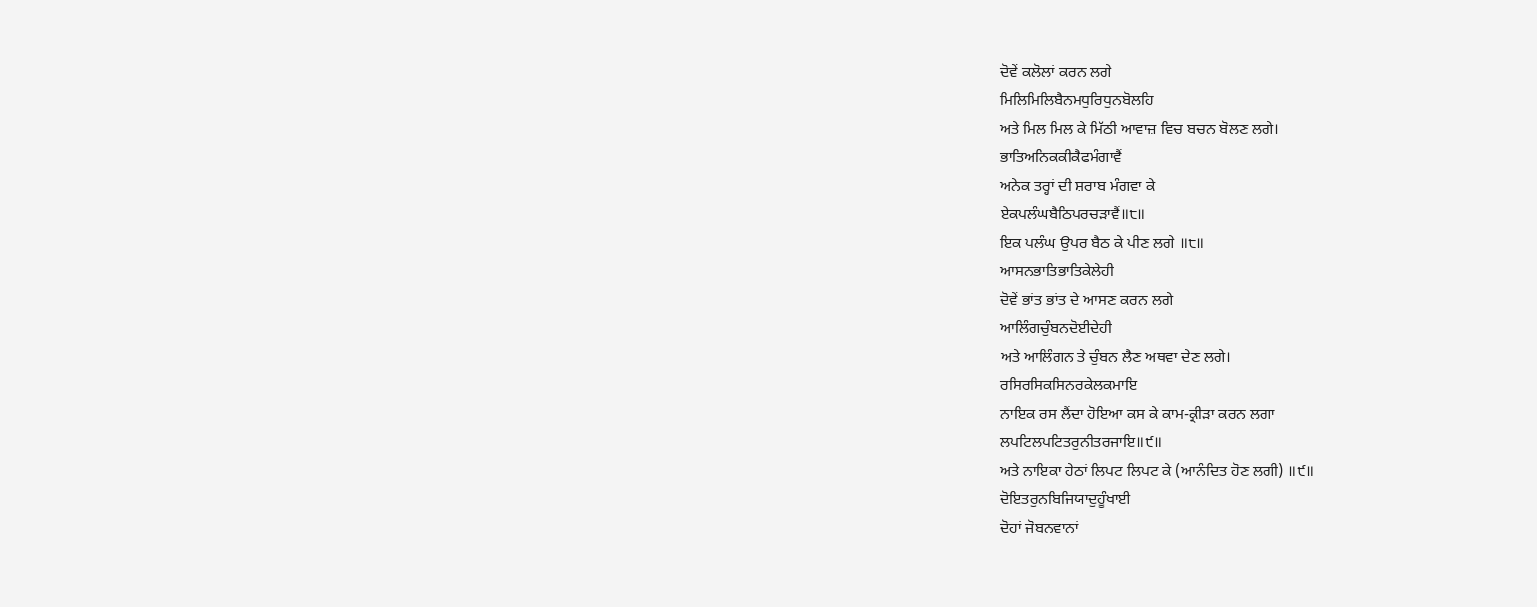ਦੋਵੇਂ ਕਲੋਲਾਂ ਕਰਨ ਲਗੇ
ਮਿਲਿਮਿਲਿਬੈਨਮਧੁਰਿਧੁਨਬੋਲਹਿ
ਅਤੇ ਮਿਲ ਮਿਲ ਕੇ ਮਿੱਠੀ ਆਵਾਜ਼ ਵਿਚ ਬਚਨ ਬੋਲਣ ਲਗੇ।
ਭਾਤਿਅਨਿਕਕੀਕੈਫਮੰਗਾਵੈਂ
ਅਨੇਕ ਤਰ੍ਹਾਂ ਦੀ ਸ਼ਰਾਬ ਮੰਗਵਾ ਕੇ
ਏਕਪਲੰਘਬੈਠਿਪਰਚੜਾਵੈਂ॥੮॥
ਇਕ ਪਲੰਘ ਉਪਰ ਬੈਠ ਕੇ ਪੀਣ ਲਗੇ ॥੮॥
ਆਸਨਭਾਤਿਭਾਤਿਕੇਲੇਹੀ
ਦੋਵੇਂ ਭਾਂਤ ਭਾਂਤ ਦੇ ਆਸਣ ਕਰਨ ਲਗੇ
ਆਲਿੰਗਚੁੰਬਨਦੋਈਦੇਹੀ
ਅਤੇ ਆਲਿੰਗਨ ਤੇ ਚੁੰਬਨ ਲੈਣ ਅਥਵਾ ਦੇਣ ਲਗੇ।
ਰਸਿਰਸਿਕਸਿਨਰਕੇਲਕਮਾਇ
ਨਾਇਕ ਰਸ ਲੈਂਦਾ ਹੋਇਆ ਕਸ ਕੇ ਕਾਮ-ਕ੍ਰੀੜਾ ਕਰਨ ਲਗਾ
ਲਪਟਿਲਪਟਿਤਰੁਨੀਤਰਜਾਇ॥੯॥
ਅਤੇ ਨਾਇਕਾ ਹੇਠਾਂ ਲਿਪਟ ਲਿਪਟ ਕੇ (ਆਨੰਦਿਤ ਹੋਣ ਲਗੀ) ॥੯॥
ਦੋਇਤਰੁਨਬਿਜਿਯਾਦੁਹੂੰਖਾਈ
ਦੋਹਾਂ ਜੋਬਨਵਾਨਾਂ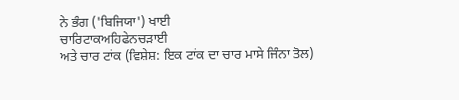ਨੇ ਭੰਗ ('ਬਿਜਿਯਾ') ਖਾਈ
ਚਾਰਿਟਾਕਅਹਿਫੇਨਚੜਾਈ
ਅਤੇ ਚਾਰ ਟਾਂਕ (ਵਿਸ਼ੇਸ਼: ਇਕ ਟਾਂਕ ਦਾ ਚਾਰ ਮਾਸੇ ਜਿੰਨਾ ਤੋਲ)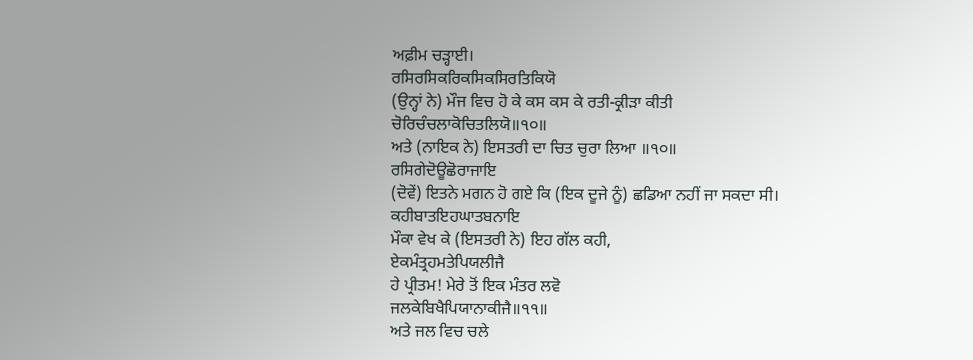ਅਫ਼ੀਮ ਚੜ੍ਹਾਈ।
ਰਸਿਰਸਿਕਰਿਕਸਿਕਸਿਰਤਿਕਿਯੋ
(ਉਨ੍ਹਾਂ ਨੇ) ਮੌਜ ਵਿਚ ਹੋ ਕੇ ਕਸ ਕਸ ਕੇ ਰਤੀ-ਕ੍ਰੀੜਾ ਕੀਤੀ
ਚੋਰਿਚੰਚਲਾਕੋਚਿਤਲਿਯੋ॥੧੦॥
ਅਤੇ (ਨਾਇਕ ਨੇ) ਇਸਤਰੀ ਦਾ ਚਿਤ ਚੁਰਾ ਲਿਆ ॥੧੦॥
ਰਸਿਗੇਦੋਊਛੋਰਾਜਾਇ
(ਦੋਵੇਂ) ਇਤਨੇ ਮਗਨ ਹੋ ਗਏ ਕਿ (ਇਕ ਦੂਜੇ ਨੂੰ) ਛਡਿਆ ਨਹੀਂ ਜਾ ਸਕਦਾ ਸੀ।
ਕਹੀਬਾਤਇਹਘਾਤਬਨਾਇ
ਮੌਕਾ ਵੇਖ ਕੇ (ਇਸਤਰੀ ਨੇ) ਇਹ ਗੱਲ ਕਹੀ,
ਏਕਮੰਤ੍ਰਹਮਤੇਪਿਯਲੀਜੈ
ਹੇ ਪ੍ਰੀਤਮ! ਮੇਰੇ ਤੋਂ ਇਕ ਮੰਤਰ ਲਵੋ
ਜਲਕੇਬਿਖੈਪਿਯਾਨਾਕੀਜੈ॥੧੧॥
ਅਤੇ ਜਲ ਵਿਚ ਚਲੇ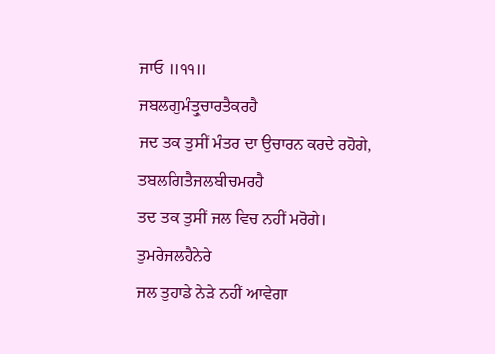ਜਾਓ ॥੧੧॥
ਜਬਲਗੁਮੰਤ੍ਰੁਚਾਰਤੈਕਰਹੈ
ਜਦ ਤਕ ਤੁਸੀਂ ਮੰਤਰ ਦਾ ਉਚਾਰਨ ਕਰਦੇ ਰਹੋਗੇ,
ਤਬਲਗਿਤੈਜਲਬੀਚਮਰਹੈ
ਤਦ ਤਕ ਤੁਸੀਂ ਜਲ ਵਿਚ ਨਹੀਂ ਮਰੋਗੇ।
ਤੁਮਰੇਜਲਹੈਨੇਰੇ
ਜਲ ਤੁਹਾਡੇ ਨੇੜੇ ਨਹੀਂ ਆਵੇਗਾ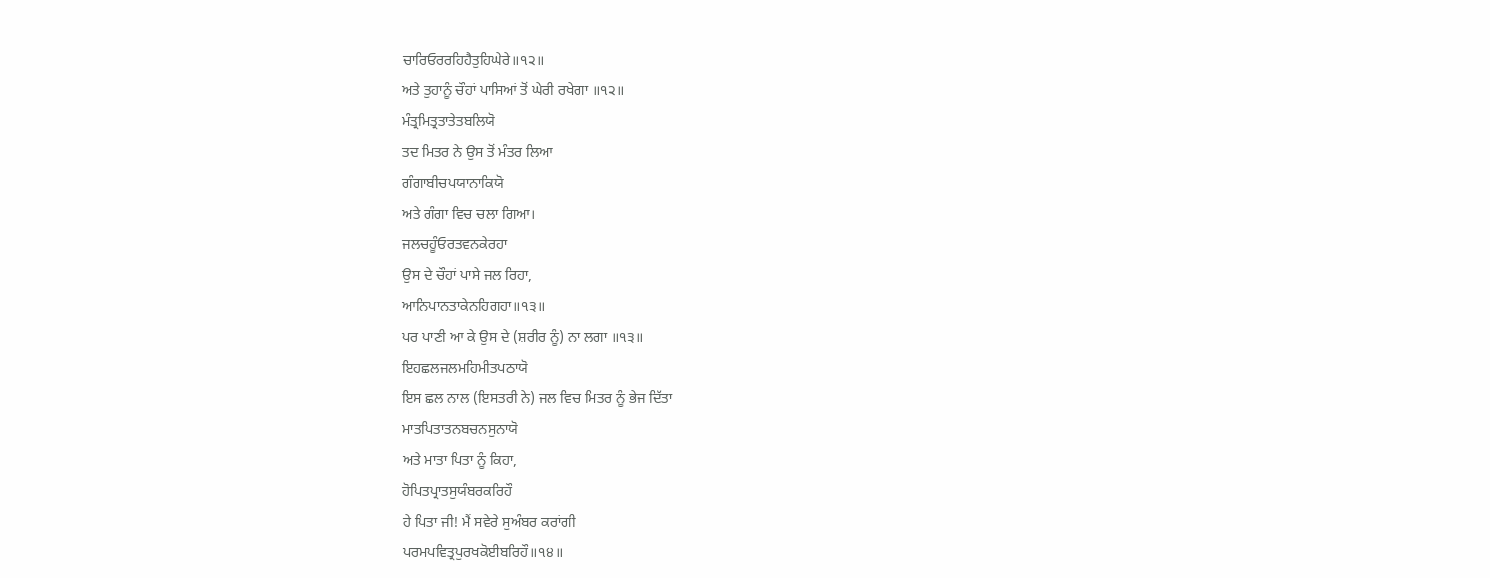ਚਾਰਿਓਰਰਹਿਹੈਤੁਹਿਘੇਰੇ॥੧੨॥
ਅਤੇ ਤੁਹਾਨੂੰ ਚੌਹਾਂ ਪਾਸਿਆਂ ਤੋਂ ਘੇਰੀ ਰਖੇਗਾ ॥੧੨॥
ਮੰਤ੍ਰਮਿਤ੍ਰਤਾਤੇਤਬਲਿਯੋ
ਤਦ ਮਿਤਰ ਨੇ ਉਸ ਤੋਂ ਮੰਤਰ ਲਿਆ
ਗੰਗਾਬੀਚਪਯਾਨਾਕਿਯੋ
ਅਤੇ ਗੰਗਾ ਵਿਚ ਚਲਾ ਗਿਆ।
ਜਲਚਹੂੰਓਰਤਵਨਕੇਰਹਾ
ਉਸ ਦੇ ਚੌਹਾਂ ਪਾਸੇ ਜਲ ਰਿਹਾ,
ਆਨਿਪਾਨਤਾਕੇਨਹਿਗਹਾ॥੧੩॥
ਪਰ ਪਾਣੀ ਆ ਕੇ ਉਸ ਦੇ (ਸ਼ਰੀਰ ਨੂੰ) ਨਾ ਲਗਾ ॥੧੩॥
ਇਹਛਲਜਲਮਹਿਮੀਤਪਠਾਯੋ
ਇਸ ਛਲ ਨਾਲ (ਇਸਤਰੀ ਨੇ) ਜਲ ਵਿਚ ਮਿਤਰ ਨੂੰ ਭੇਜ ਦਿੱਤਾ
ਮਾਤਪਿਤਾਤਨਬਚਨਸੁਨਾਯੋ
ਅਤੇ ਮਾਤਾ ਪਿਤਾ ਨੂੰ ਕਿਹਾ,
ਹੋਪਿਤਪ੍ਰਾਤਸੁਯੰਬਰਕਰਿਹੌ
ਹੇ ਪਿਤਾ ਜੀ! ਮੈਂ ਸਵੇਰੇ ਸੁਅੰਬਰ ਕਰਾਂਗੀ
ਪਰਮਪਵਿਤ੍ਰਪੁਰਖਕੋਈਬਰਿਹੌ॥੧੪॥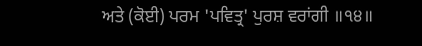ਅਤੇ (ਕੋਈ) ਪਰਮ 'ਪਵਿਤ੍ਰ' ਪੁਰਸ਼ ਵਰਾਂਗੀ ॥੧੪॥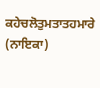ਕਹੇਚਲੋਤੁਮਤਾਤਹਮਾਰੇ
(ਨਾਇਕਾ)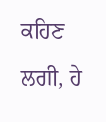ਕਹਿਣ ਲਗੀ, ਹੇ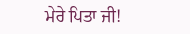ਮੇਰੇ ਪਿਤਾ ਜੀ!